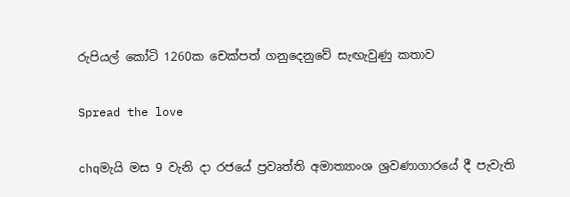රුපියල් කෝටි 1260ක චෙක්පත් ගනුදෙනුවේ සැඟැවුණු කතාව

Spread the love

chqමැයි මස 9 වැනි දා රජයේ ප්‍රවෘත්ති අමාත්‍යාංශ ශ්‍රවණාගාරයේ දී පැවැති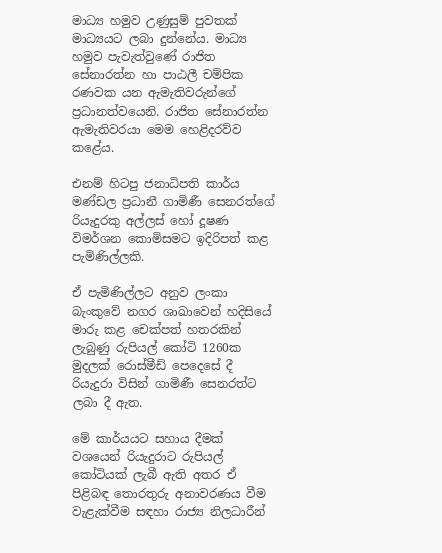මාධ්‍ය හමුව උණුසුම් පුවතක් මාධ්‍යයට ලබා දුන්නේය. මාධ්‍ය හමුව පැවැත්වුණේ රාජිත සේනාරත්න හා පාඨලී චම්පික රණවක යන ඇමැතිවරුන්ගේ ප්‍රධානත්වයෙනි. රාජිත සේනාරත්න ඇමැතිවරයා මෙම හෙළිදරව්ව කළේය.

එනම් හිටපු ජනාධිපති කාර්ය මණ්ඩල ප්‍රධානී ගාමිණී සෙනරත්ගේ රියැදුරකු අල්ලස් හෝ දූෂණ විමර්ශන කොමිසමට ඉදිරිපත් කළ පැමිණිල්ලකි.

ඒ පැමිණිල්ලට අනුව ලංකා බැංකුවේ නගර ශාඛාවෙන් හදිසියේ මාරු කළ චෙක්පත් හතරකින් ලැබුණු රුපියල් කෝටි 1260ක මුදලක් රොස්මීඩ් පෙදෙසේ දී රියැදුරා විසින් ගාමිණී සෙනරත්ට ලබා දී ඇත.

මේ කාර්යයට සහාය දීමක් වශයෙන් රියැදුරාට රුපියල් කෝටියක් ලැබී ඇති අතර ඒ පිළිබඳ තොරතුරු අනාවරණය වීම වැළැක්වීම සඳහා රාජ්‍ය නිලධාරීන්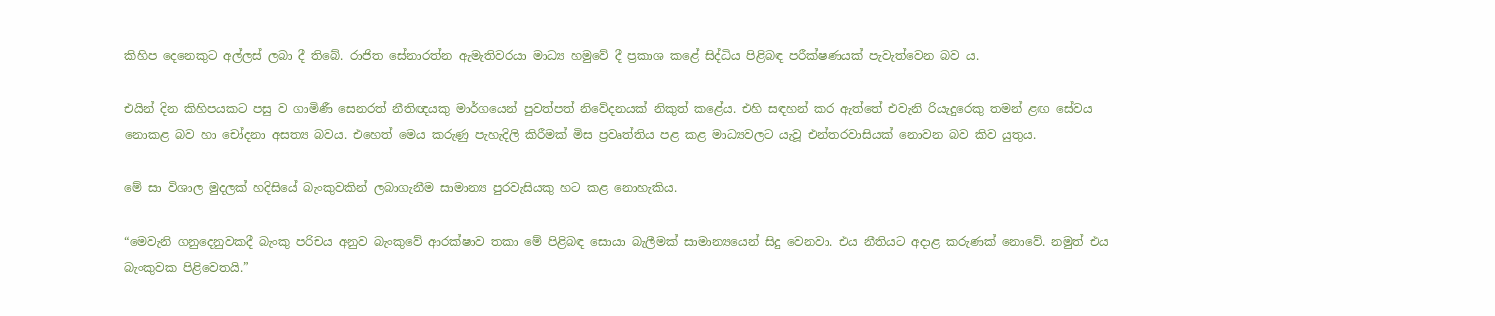කිහිප දෙනෙකුට අල්ලස් ලබා දී තිබේ. රාජිත සේනාරත්න ඇමැතිවරයා මාධ්‍ය හමුවේ දී ප්‍රකාශ කළේ සිද්ධිය පිළිබඳ පරීක්ෂණයක් පැවැත්වෙන බව ය.

එයින් දින කිහිපයකට පසු ව ගාමිණී සෙනරත් නීතිඥයකු මාර්ගයෙන් පුවත්පත් නිවේදනයක් නිකුත් කළේය. එහි සඳහන් කර ඇත්තේ එවැනි රියැදුරෙකු තමන් ළඟ සේවය නොකළ බව හා චෝදනා අසත්‍ය බවය. එහෙත් මෙය කරුණු පැහැදිලි කිරීමක් මිස ප්‍රවෘත්තිය පළ කළ මාධ්‍යවලට යැවූ එන්තරවාසියක් නොවන බව කිව යුතුය.

මේ සා විශාල මුදලක් හදිසියේ බැංකුවකින් ලබාගැනීම සාමාන්‍ය පුරවැසියකු හට ‍කළ නොහැකිය.

“මෙවැනි ගනුදෙනුවකදී බැංකු පරිචය අනුව බැංකුවේ ආරක්ෂාව තකා මේ පිළිබඳ සොයා බැලීමක් සාමාන්‍යයෙන් සිදු වෙනවා. එය නීතියට අදාළ කරුණක් නොවේ. නමුත් එය බැංකුවක පිළිවෙතයි.”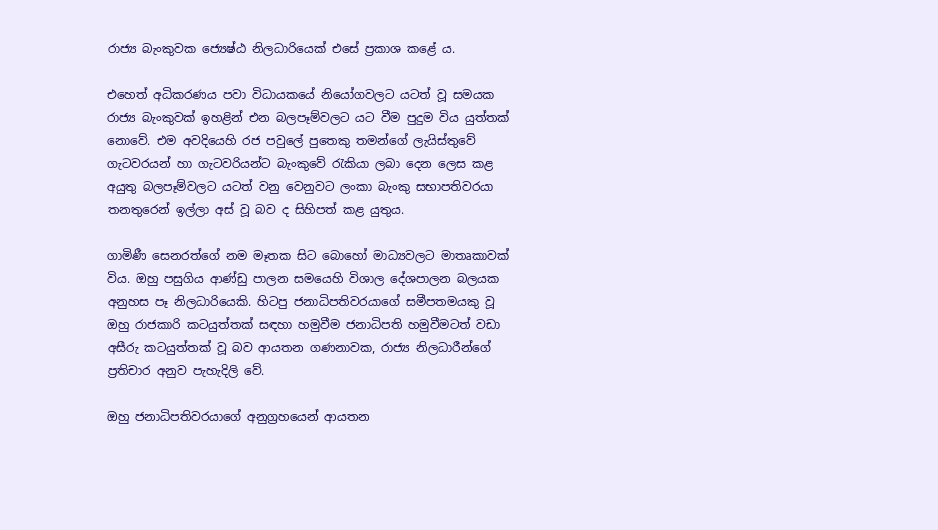රාජ්‍ය බැංකුවක ජ්‍යෙෂ්ඨ නිලධාරියෙක් එසේ ප්‍රකාශ කළේ ය.

එහෙත් අධිකරණය පවා විධායකයේ නියෝගවලට යටත් වූ සමයක රාජ්‍ය බැංකුවක් ඉහළින් එන බලපෑම්වලට යට වීම පුදුම විය යුත්තක් නොවේ. එම අවදියෙහි රජ පවුලේ පුතෙකු තමන්ගේ ලැයිස්තුවේ ගැටවරයන් හා ගැටවරියන්ට බැංකුවේ රැකියා ලබා දෙන ලෙස කළ අයුතු බලපෑම්වලට යටත් වනු වෙනුවට ලංකා බැංකු සභාපතිවරයා තනතුරෙන් ඉල්ලා අස් වූ බව ද සිහිපත් කළ යුතුය.

ගාමිණී සෙනරත්ගේ නම මෑතක සිට බොහෝ මාධ්‍යවලට මාතෘකාවක් විය. ඔහු පසුගිය ආණ්ඩු පාලන සමයෙහි විශාල දේශපාලන බලයක අනුහස පෑ නිලධාරියෙකි. හිටපු ජනාධිපතිවරයාගේ සමීපතමයකු වූ ඔහු රාජකාරි කටයුත්තක් සඳහා හමුවීම ජනාධිපති හමුවීමටත් වඩා අසීරු කටයුත්තක් වූ බව ආයතන ගණනාවක, රාජ්‍ය නිලධාරීන්ගේ ප්‍රතිචාර අනුව පැහැදිලි වේ.

ඔහු ජනාධිපතිවරයාගේ අනුග්‍රහයෙන් ආයතන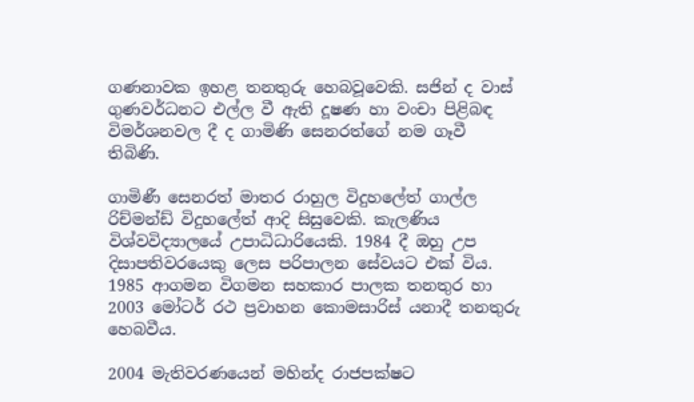ගණනාවක ඉහළ තනතුරු හෙබවූවෙකි. සජින් ද වාස් ගුණවර්ධනට එල්ල වී ඇති දූෂණ හා වංචා පිළිබඳ විමර්ශනවල දී ද ගාමිණි සෙනරත්ගේ නම ගෑවී තිබිණි.

ගාමිණී සෙනරත් මාතර රාහුල විදුහලේත් ගාල්ල රිච්මන්ඩ් විදුහලේත් ආදි සිසුවෙකි. කැලණිය විශ්වවිද්‍යාලයේ උපාධිධාරියෙකි. 1984 දී ඔහු උප දිසාපතිවරයෙකු ලෙස පරිපාලන සේවයට එක් විය. 1985 ආගමන විගමන සහකාර පාලක තනතුර හා 2003 මෝටර් රථ ප්‍රවාහන කොමසාරිස් යනාදී තනතුරු හෙබවීය.

2004 මැතිවරණයෙන් මහින්ද රාජපක්ෂට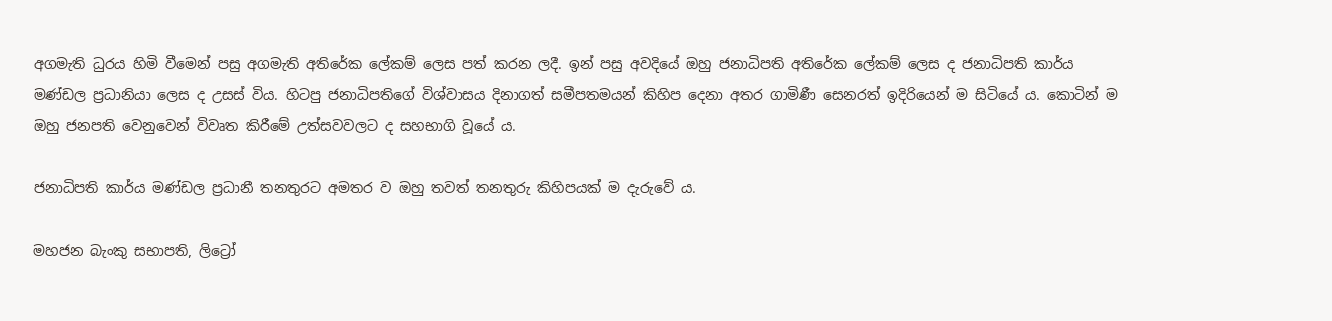අගමැති ධුරය හිමි වීමෙන් පසු අගමැති අතිරේක ලේකම් ලෙස පත් කරන ලදී. ඉන් පසු අවදියේ ඔහු ජනාධිපති අතිරේක ලේකම් ලෙස ද ජනාධිපති කාර්ය මණ්ඩල ප්‍රධානියා ලෙස ද උසස් විය. හිටපු ජනාධිපතිගේ විශ්වාසය දිනාගත් සමීපතමයන් කිහිප දෙනා අතර ගාමිණී සෙනරත් ඉදිරියෙන් ම සිටියේ ය. කොටින් ම ඔහු ජනපති වෙනුවෙන් විවෘත කිරීමේ උත්සවවලට ද සහභාගි වූයේ ය.

ජනාධිපති කාර්ය මණ්ඩල ප්‍රධානී තනතුරට අමතර ව ඔහු තවත් තනතුරු කිහිපයක් ම දැරුවේ ය.

මහජන බැංකු සභාපති, ලිට්‍රෝ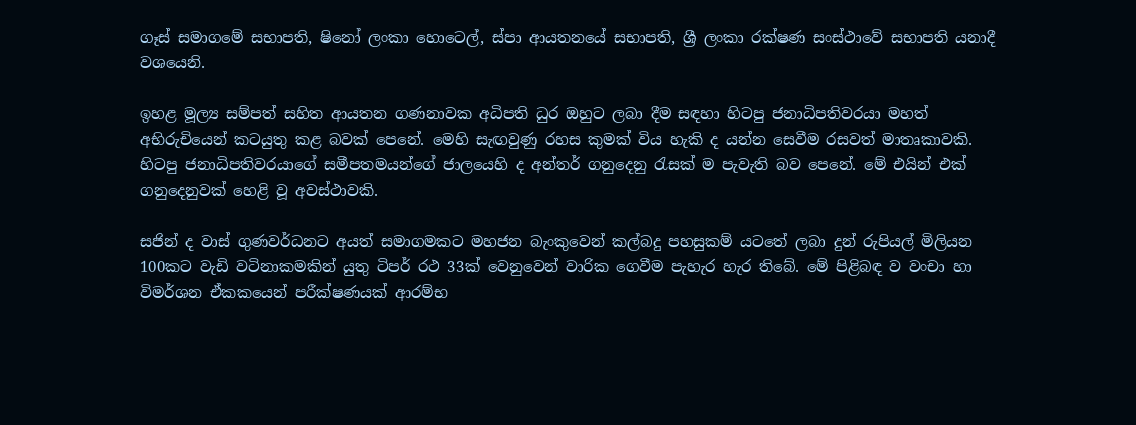ගෑස් සමාගමේ සභාපති, ෂිනෝ ලංකා හොටෙල්, ස්පා ආයතනයේ සභාපති, ශ්‍රී ලංකා රක්ෂණ සංස්ථාවේ සභාපති යනාදී වශයෙනි.

ඉහළ මූල්‍ය සම්පත් සහිත ආයතන ගණනාවක අධිපති ධුර ඔහුට ලබා දීම සඳහා හිටපු ජනාධිපතිවරයා මහත් අභිරුචියෙන් කටයුතු කළ බවක් පෙනේ. මෙහි සැඟවුණු රහස කුමක් විය හැකි ද යන්න සෙවීම රසවත් මාතෘකාවකි. හිටපු ජනාධිපතිවරයාගේ සමීපතමයන්ගේ ජාලයෙහි ද අන්තර් ගනුදෙනු රැසක් ම පැවැති බව පෙනේ. මේ එයින් එක් ගනුදෙනුවක් හෙළි වූ අවස්ථාවකි.

සජින් ද වාස් ගුණවර්ධනට අයත් සමාගමකට මහජන බැංකුවෙන් කල්බදු පහසුකම් යටතේ ලබා දුන් රුපියල් මිලියන 100කට වැඩි වටිනාකමකින් යුතු ටිපර් රථ 33ක් වෙනුවෙන් වාරික ගෙවීම පැහැර හැර තිබේ. මේ පිළිබඳ ව වංචා හා විමර්ශන ඒකකයෙන් පරීක්ෂණයක් ආරම්භ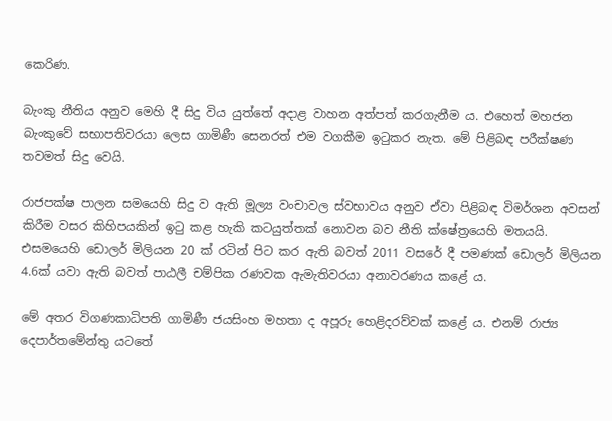කෙරිණ.

බැංකු නීතිය අනුව මෙහි දී සිදු විය යුත්තේ අදාළ වාහන අත්පත් කරගැනීම ය. එහෙත් මහජන බැංකුවේ සභාපතිවරයා ලෙස ගාමිණී සෙනරත් එම වගකීම ඉටුකර නැත. මේ පිළිබඳ පරීක්ෂණ තවමත් සිදු වෙයි.

රාජපක්ෂ පාලන සමයෙහි සිදු ව ඇති මූල්‍ය වංචාවල ස්වභාවය අනුව ඒවා පිළිබඳ විමර්ශන අවසන් කිරීම වසර කිහිපයකින් ඉටු කළ හැකි කටයුත්තක් නොවන බව නීති ක්ෂේත්‍රයෙහි මතයයි. එසමයෙහි ඩොලර් මිලියන 20 ක් රටින් පිට කර ඇති බවත් 2011 වසරේ දී පමණක් ඩොලර් මිලියන 4.6ක් යවා ඇති බවත් පාඨලී චම්පික රණවක ඇමැතිවරයා අනාවරණය කළේ ය.

මේ අතර විගණකාධිපති ගාමිණී ජයසිංහ මහතා ද අපූරු හෙළිදරව්වක් කළේ ය. එනම් රාජ්‍ය දෙපාර්තමේන්තු යටතේ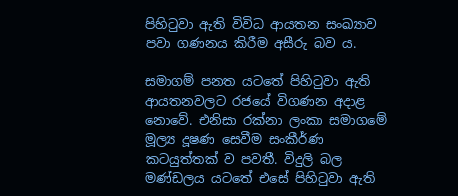පිහිටුවා ඇති විවිධ ආයතන සංඛ්‍යාව පවා ගණනය කිරීම අසීරු බව ය.

සමාගම් පනත යටතේ පිහිටුවා ඇති ආයතනවලට රජයේ විගණන අදාළ නොවේ. එනිසා රක්නා ලංකා සමාගමේ මූල්‍ය දූෂණ සෙවීම සංකීර්ණ කටයුත්තක් ව පවතී. විදුලි බල මණ්ඩලය යටතේ එසේ පිහිටුවා ඇති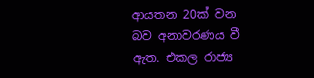ආයතන 20ක් වන බව අනාවරණය වී ඇත. එකල රාජ්‍ය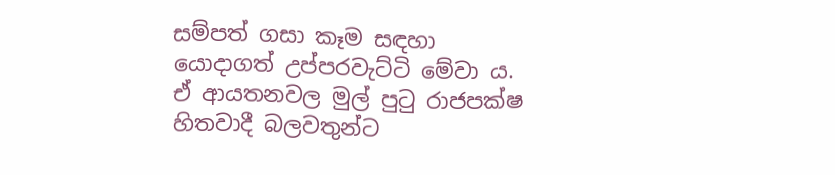සම්පත් ගසා කෑම සඳහා යොදාගත් උප්පරවැට්ටි මේවා ය. ඒ ආයතනවල මුල් පුටු රාජපක්ෂ හිතවාදී බලවතුන්ට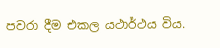පවරා දීම එකල යථාර්ථය විය.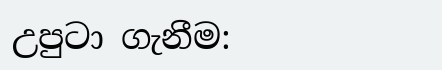උපුටා ගැනීම: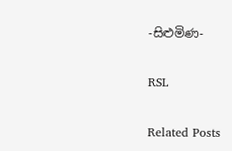-සිළුමිණ-

RSL

Related Posts